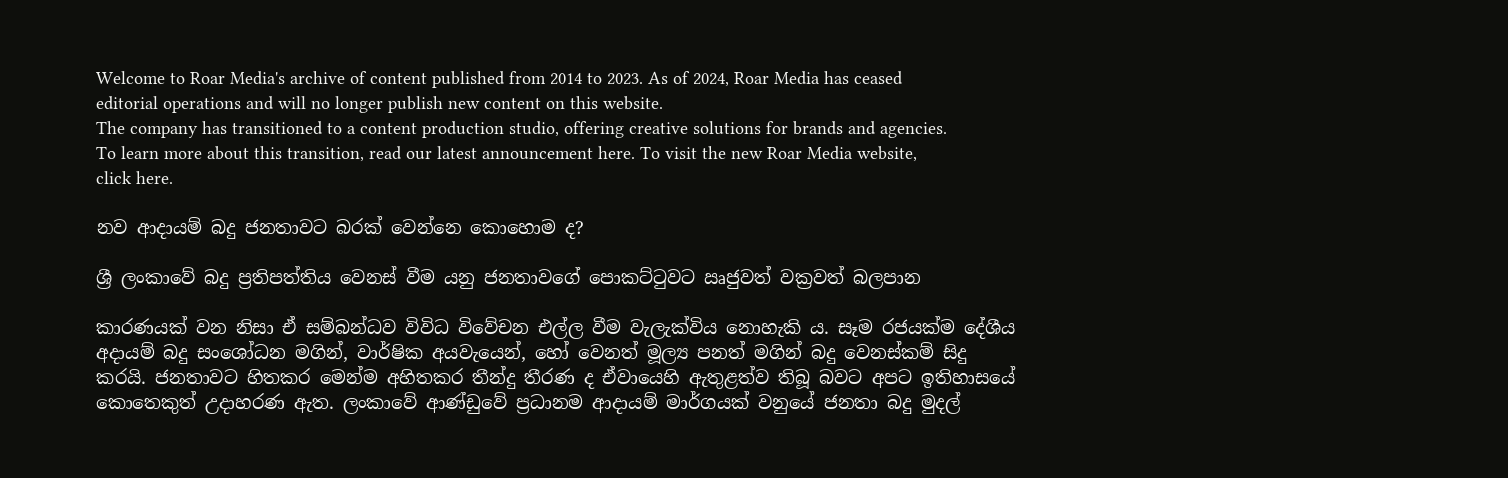Welcome to Roar Media's archive of content published from 2014 to 2023. As of 2024, Roar Media has ceased editorial operations and will no longer publish new content on this website.
The company has transitioned to a content production studio, offering creative solutions for brands and agencies.
To learn more about this transition, read our latest announcement here. To visit the new Roar Media website, click here.

නව ආදායම් බදු ජනතාවට බරක් වෙන්නෙ කොහොම ද?

ශ්‍රී ලංකාවේ බදු ප්‍රතිපත්තිය වෙනස් වීම යනු ජනතාවගේ පොකට්ටුවට ඍජුවත් වක්‍රවත් බලපාන

කාරණයක් වන නිසා ඒ සම්බන්ධව විවිධ විවේචන එල්ල වීම වැලැක්විය නොහැකි ය. සෑම රජයක්ම දේශීය අදායම් බදු සංශෝධන මගින්, වාර්ෂික අයවැයෙන්, හෝ වෙනත් මූල්‍ය පනත් මගින් බදු වෙනස්කම් සිදු කරයි. ජනතාවට හිතකර මෙන්ම අහිතකර තීන්දු තීරණ ද ඒවායෙහි ඇතුළත්ව තිබූ බවට අපට ඉතිහාසයේ කොතෙකුත් උදාහරණ ඇත. ලංකාවේ ආණ්ඩුවේ ප්‍රධානම ආදායම් මාර්ගයක් වනුයේ ජනතා බදු මුදල්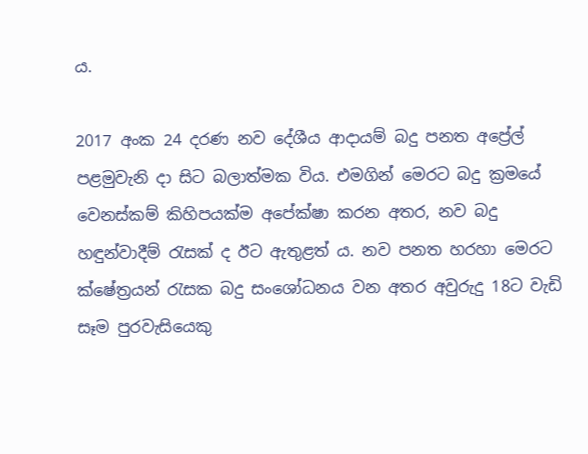ය.

2017 අංක 24 දරණ නව දේශීය ආදායම් බදු පනත අප්‍රේල් පළමුවැනි දා සිට බලාත්මක විය. එමගින් මෙරට බදු ක්‍රමයේ වෙනස්කම් කිහිපයක්ම අපේක්ෂා කරන අතර, නව බදු හඳුන්වාදීම් රැසක් ද ඊට ඇතුළත් ය. නව පනත හරහා මෙරට ක්ෂේත්‍රයන් රැසක බදු සංශෝධනය වන අතර අවුරුදු 18ට වැඩි සෑම පුරවැසියෙකු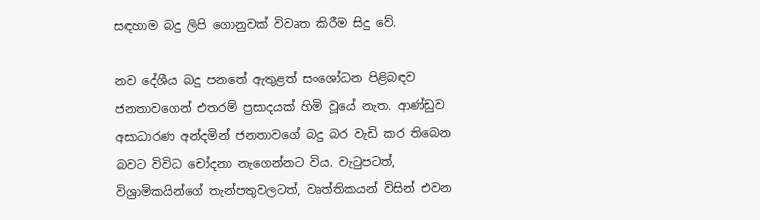සඳහාම බදු ලිපි ගොනුවක් විවෘත කිරීම සිදු වේ.

නව දේශීය බදු පනතේ ඇතුළත් සංශෝධන පිළිබඳව ජනතාවගෙන් එතරම් ප්‍රසාදයක් හිමි වූයේ නැත. ආණ්ඩුව අසාධාරණ අන්දමින් ජනතාවගේ බදු බර වැඩි කර තිබෙන බවට විවිධ චෝදනා නැගෙන්නට විය. වැටුපටත්, විශ්‍රාමිකයින්ගේ තැන්පතුවලටත්, වෘත්තිකයන් විසින් එවන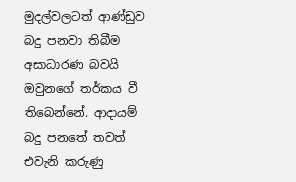මුදල්වලටත් ආණ්ඩුව බදු පනවා තිබීම අසාධාරණ බවයි ඔවුනගේ තර්කය වී තිබෙන්නේ. ආදායම් බදු පනතේ තවත් එවැනි කරුණු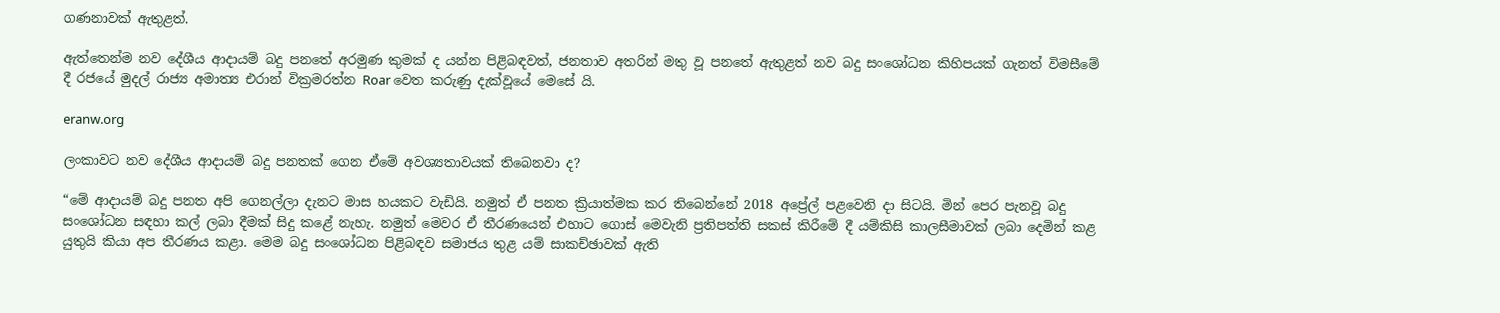ගණනාවක් ඇතුළත්.

ඇත්තෙන්ම නව දේශීය ආදායම් බදු පනතේ අරමුණ කුමක් ද යන්න පිළිබඳවත්, ජනතාව අතරින් මතු වූ පනතේ ඇතුළත් නව බදු සංශෝධන කිහිපයක් ගැනත් විමසීමේ දී රජයේ මුදල් රාජ්‍ය අමාත්‍ය එරාන් වික්‍රමරත්න Roar වෙත කරුණු දැක්වූයේ මෙසේ යි.

eranw.org

ලංකාවට නව දේශීය ආදායම් බදු පනතක් ගෙන ඒමේ අවශ්‍යතාවයක් තිබෙනවා ද?

“මේ ආදායම් බදු පනත අපි ගෙනල්ලා දැනට මාස හයකට වැඩියි. නමුත් ඒ පනත ක්‍රියාත්මක කර තිබෙන්නේ 2018 අප්‍රේල් පළවෙනි දා සිටයි. මින් පෙර පැනවූ බදු සංශෝධන සඳහා කල් ලබා දීමක් සිදු කළේ නැහැ. නමුත් මෙවර ඒ තීරණයෙන් එහාට ගොස් මෙවැනි ප්‍රතිපත්ති සකස් කිරීමේ දී යම්කිසි කාලසීමාවක් ලබා දෙමින් කළ යුතුයි කියා අප තීරණය කළා. මෙම බදු සංශෝධන පිළිබඳව සමාජය තුළ යම් සාකච්ඡාවක් ඇති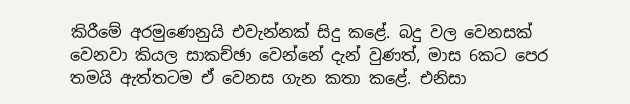කිරීමේ අරමුණෙනුයි එවැන්නක් සිදු කළේ. බදු වල වෙනසක් වෙනවා කියල සාකච්ඡා වෙන්නේ දැන් වුණත්, මාස 6කට පෙර තමයි ඇත්තටම ඒ වෙනස ගැන කතා කළේ. එනිසා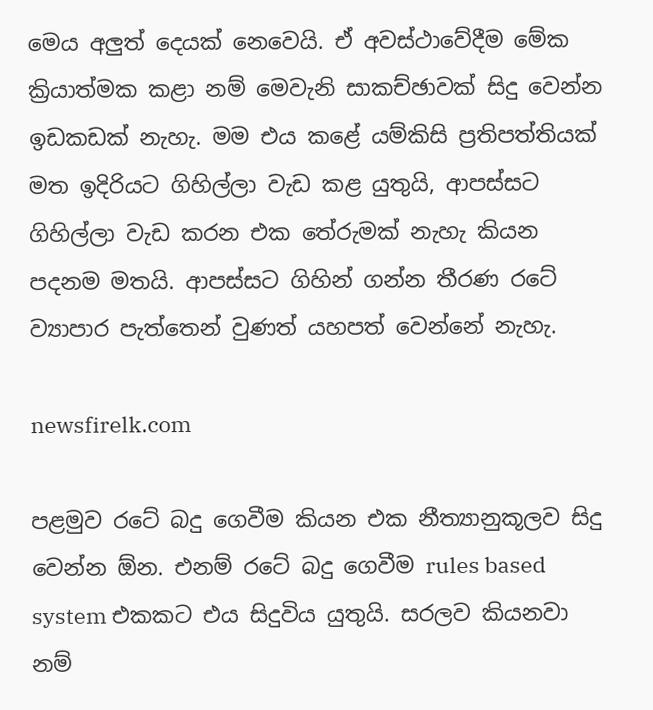මෙය අලුත් දෙයක් නෙවෙයි. ඒ අවස්ථාවේදීම මේක ක්‍රියාත්මක කළා නම් මෙවැනි සාකච්ඡාවක් සිදු වෙන්න ඉඩකඩක් නැහැ. මම එය කළේ යම්කිසි ප්‍රතිපත්තියක් මත ඉදිරියට ගිහිල්ලා වැඩ කළ යුතුයි, ආපස්සට ගිහිල්ලා වැඩ කරන එක තේරුමක් නැහැ කියන පදනම මතයි. ආපස්සට ගිහින් ගන්න තීරණ රටේ ව්‍යාපාර පැත්තෙන් වුණත් යහපත් වෙන්නේ නැහැ.

newsfirelk.com

පළමුව රටේ බදු ගෙවීම කියන එක නීත්‍යානුකූලව සිදු වෙන්න ඕන. එනම් රටේ බදු ගෙවීම rules based system එකකට එය සිදුවිය යුතුයි. සරලව කියනවා නම්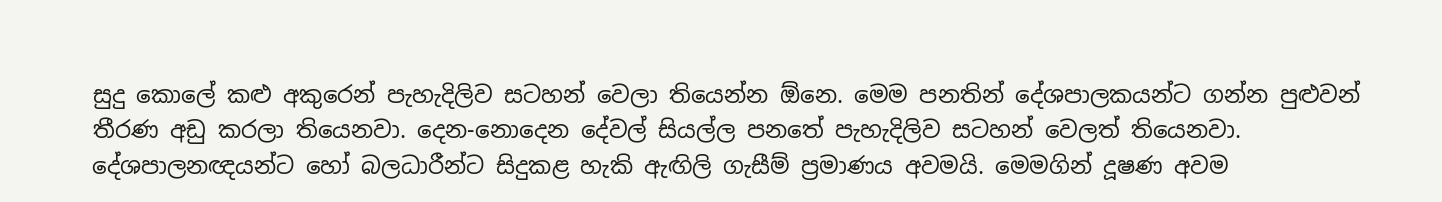සුදු කොලේ කළු අකුරෙන් පැහැදිලිව සටහන් වෙලා තියෙන්න ඕනෙ. මෙම පනතින් දේශපාලකයන්ට ගන්න පුළුවන් තීරණ අඩු කරලා තියෙනවා. දෙන-නොදෙන දේවල් සියල්ල පනතේ පැහැදිලිව සටහන් වෙලත් තියෙනවා. දේශපාලනඥයන්ට හෝ බලධාරීන්ට සිදුකළ හැකි ඇඟිලි ගැසීම් ප්‍රමාණය අවමයි. මෙමගින් දූෂණ අවම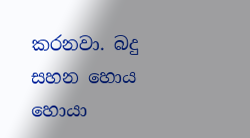කරනවා. බදු සහන හොය හොයා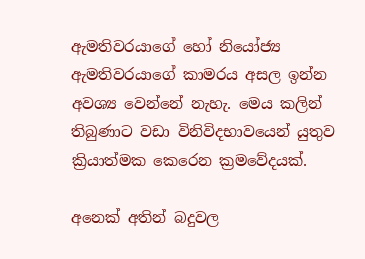ඇමතිවරයාගේ හෝ නියෝජ්‍ය ඇමතිවරයාගේ කාමරය අසල ඉන්න අවශ්‍ය වෙන්නේ නැහැ. මෙය කලින් තිබුණාට වඩා විනිවිදභාවයෙන් යුතුව ක්‍රියාත්මක කෙරෙන ක්‍රමවේදයක්.

අනෙක් අතින් බදුවල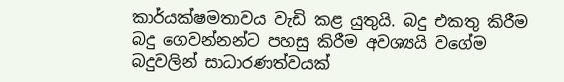කාර්යක්ෂමතාවය වැඩි කළ යුතුයි. බදු එකතු කිරීම බදු ගෙවන්නන්ට පහසු කිරීම අවශ්‍යයි වගේම බදුවලින් සාධාරණත්වයක්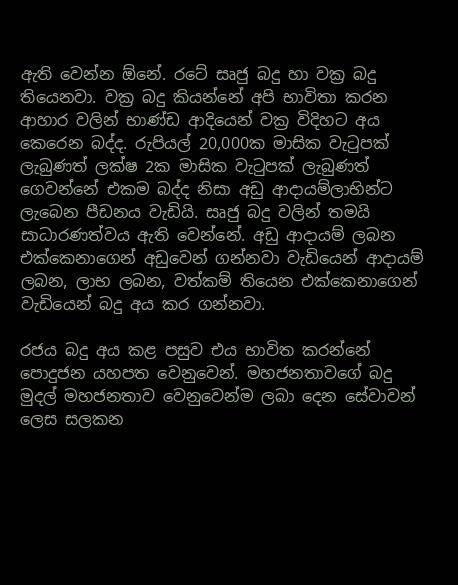ඇති වෙන්න ඕනේ. රටේ සෘජු බදු හා වක්‍ර බදු තියෙනවා. වක්‍ර බදු කියන්නේ අපි භාවිතා කරන ආහාර වලින් භාණ්ඩ ආදියෙන් වක්‍ර විදිහට අය කෙරෙන බද්ද. රුපියල් 20,000ක මාසික වැටුපක් ලැබුණත් ලක්ෂ 2ක මාසික වැටුපක් ලැබුණත් ගෙවන්නේ එකම බද්ද නිසා අඩු ආදායම්ලාභින්ට ලැබෙන පීඩනය වැඩියි. සෘජු බදු වලින් තමයි සාධාරණත්වය ඇති වෙන්නේ. අඩු ආදායම් ලබන එක්කෙනාගෙන් අඩුවෙන් ගන්නවා වැඩියෙන් ආදායම් ලබන, ලාභ ලබන, වත්කම් තියෙන එක්කෙනාගෙන් වැඩියෙන් බදු අය කර ගන්නවා.

රජය බදු අය කළ පසුව එය භාවිත කරන්නේ පොදුජන යහපත වෙනුවෙන්. මහජනතාවගේ බදු මුදල් මහජනතාව වෙනුවෙන්ම ලබා දෙන සේවාවන් ලෙස සලකන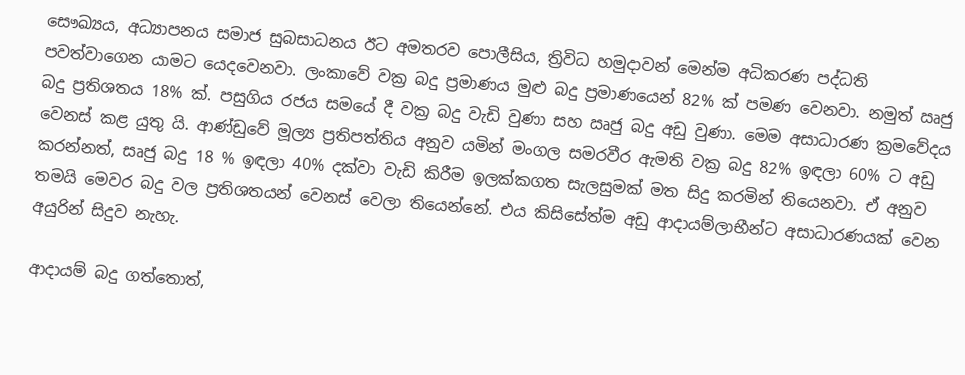සෞඛ්‍යය, අධ්‍යාපනය සමාජ සුබසාධනය ඊට අමතරව පොලීසිය, ත්‍රිවිධ හමුදාවන් මෙන්ම අධිකරණ පද්ධති පවත්වාගෙන යාමට යෙදවෙනවා. ලංකාවේ වක්‍ර බදු ප්‍රමාණය මුළු බදු ප්‍රමාණයෙන් 82% ක් පමණ වෙනවා. නමුත් ඍජු බදු ප්‍රතිශතය 18% ක්. පසුගිය රජය සමයේ දී වක්‍ර බදු වැඩි වුණා සහ ඍජු බදු අඩු වුණා. මෙම අසාධාරණ ක්‍රමවේදය වෙනස් කළ යුතු යි. ආණ්ඩුවේ මූල්‍ය ප්‍රතිපත්තිය අනුව යමින් මංගල සමරවීර ඇමති වක්‍ර බදු 82% ඉඳලා 60% ට අඩු කරන්නත්, සෘජු බදු 18 % ඉඳලා 40% දක්වා වැඩි කිරීම ඉලක්කගත සැලසුමක් මත සිදු කරමින් තියෙනවා. ඒ අනුව තමයි මෙවර බදු වල ප්‍රතිශතයන් වෙනස් වෙලා තියෙන්නේ. එය කිසිසේත්ම අඩු ආදායම්ලාභීන්ට අසාධාරණයක් වෙන අයුරින් සිදුව නැහැ.

ආදායම් බදු ගත්තොත්,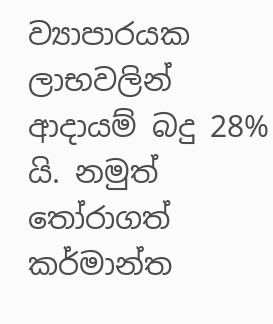ව්‍යාපාරයක ලාභවලින් ආදායම් බදු 28% යි. නමුත් තෝරාගත් කර්මාන්ත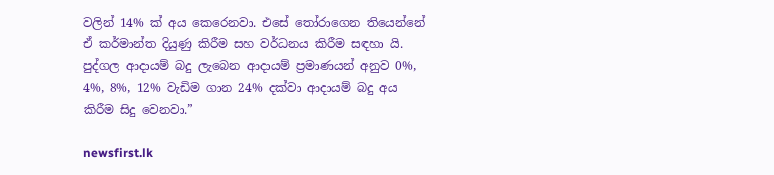වලින් 14% ක් අය කෙරෙනවා. එසේ තෝරාගෙන තියෙන්නේ ඒ කර්මාන්ත දියුණු කිරීම සහ වර්ධනය කිරීම සඳහා යි. පුද්ගල ආදායම් බදු ලැබෙන ආදායම් ප්‍රමාණයන් අනුව 0%, 4%, 8%, 12% වැඩිම ගාන 24% දක්වා ආදායම් බදු අය කිරීම සිදු වෙනවා.”

newsfirst.lk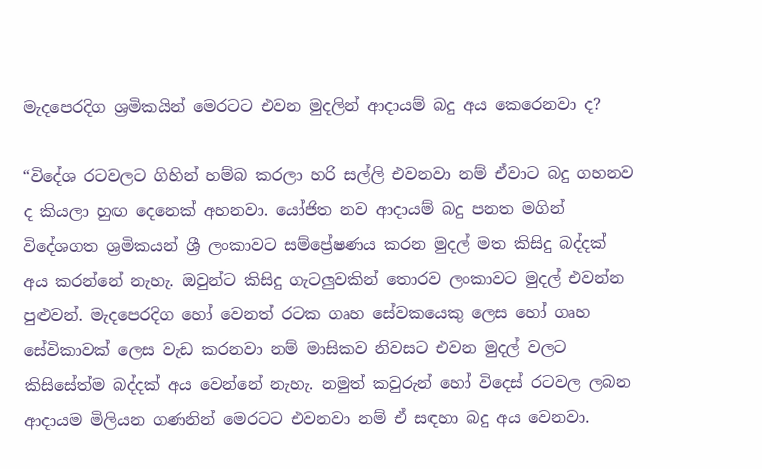මැදපෙරදිග ශ්‍රමිකයින් මෙරටට එවන මුදලින් ආදායම් බදු අය කෙරෙනවා ද?

“විදේශ රටවලට ගිහින් හම්බ කරලා හරි සල්ලි එවනවා නම් ඒවාට බදු ගහනව ද කියලා හුඟ දෙනෙක් අහනවා. යෝජිත නව ආදායම් බදු පනත මගින් විදේශගත ශ්‍රමිකයන් ශ්‍රී ලංකාවට සම්ප්‍රේෂණය කරන මුදල් මත කිසිදු බද්දක් අය කරන්නේ නැහැ. ඔවුන්ට කිසිදු ගැටලුවකින් තොරව ලංකාවට මුදල් එවන්න පුළුවන්. මැදපෙරදිග හෝ වෙනත් රටක ගෘහ සේවකයෙකු ලෙස හෝ ගෘහ සේවිකාවක් ලෙස වැඩ කරනවා නම් මාසිකව නිවසට එවන මුදල් වලට කිසිසේත්ම බද්දක් අය වෙන්නේ නැහැ. නමුත් කවුරුන් හෝ විදෙස් රටවල ලබන ආදායම මිලියන ගණනින් මෙරටට එවනවා නම් ඒ සඳහා බදු අය වෙනවා.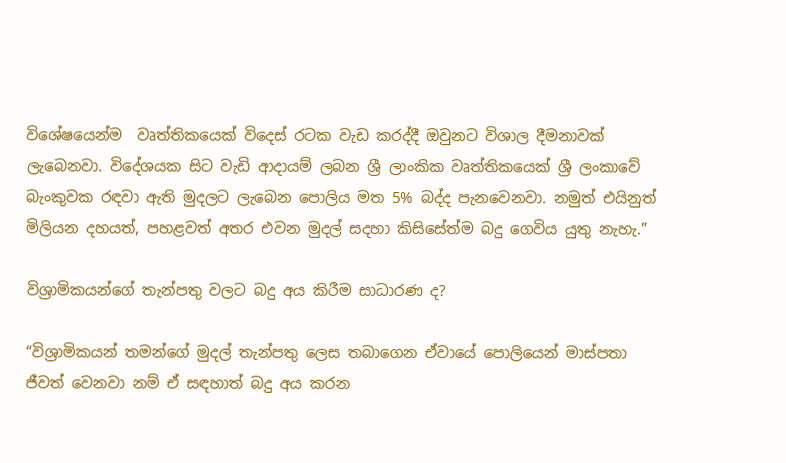විශේෂයෙන්ම  වෘත්තිකයෙක් විදෙස් රටක වැඩ කරද්දී ඔවුනට විශාල දීමනාවක් ලැබෙනවා. විදේශයක සිට වැඩි ආදායම් ලබන ශ්‍රී ලාංකික වෘත්තිකයෙක් ශ්‍රී ලංකාවේ බැංකුවක රඳවා ඇති මුදලට ලැබෙන පොලිය මත 5% බද්ද පැනවෙනවා. නමුත් එයිනුත් මිලියන දහයත්, පහළවත් අතර එවන මුදල් සදහා කිසිසේත්ම බදු ගෙවිය යුතු නැහැ.”

විශ්‍රාමිකයන්ගේ තැන්පතු වලට බදු අය කිරීම සාධාරණ ද?

“විශ්‍රාමිකයන් තමන්ගේ මුදල් තැන්පතු ලෙස තබාගෙන ඒවායේ පොලියෙන් මාස්පතා ජීවත් වෙනවා නම් ඒ සඳහාත් බදු අය කරන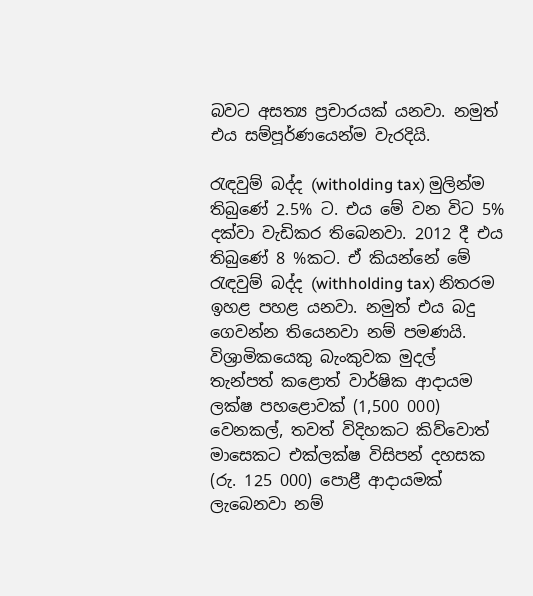බවට අසත්‍ය ප්‍රචාරයක් යනවා. නමුත් එය සම්පූර්ණයෙන්ම වැරදියි.

රැඳවුම් බද්ද (witholding tax) මුලින්ම තිබුණේ 2.5% ට. එය මේ වන විට 5% දක්වා වැඩිකර තිබෙනවා. 2012 දී එය තිබුණේ 8 %කට. ඒ කියන්නේ මේ රැඳවුම් බද්ද (withholding tax) නිතරම ඉහළ පහළ යනවා. නමුත් එය බදු ගෙවන්න තියෙනවා නම් පමණයි. විශ්‍රාමිකයෙකු බැංකුවක මුදල් තැන්පත් කළොත් වාර්ෂික ආදායම ලක්ෂ පහළොවක් (1,500 000) වෙනකල්, තවත් විදිහකට කිව්වොත් මාසෙකට එක්ලක්ෂ විසිපන් දහසක (රු. 125 000) පොළී ආදායමක් ලැබෙනවා නම්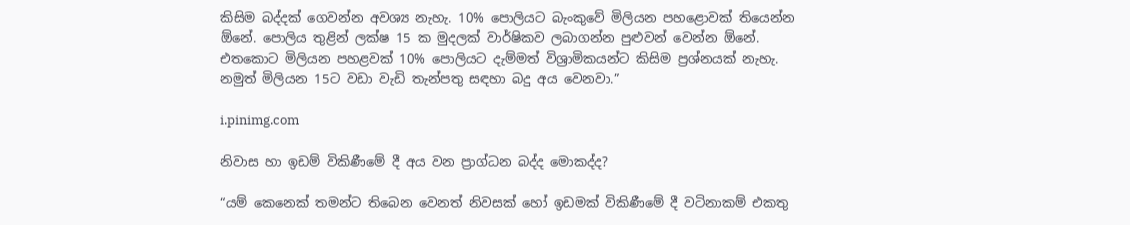කිසිම බද්දක් ගෙවන්න අවශ්‍ය නැහැ. 10% පොලියට බැංකුවේ මිලියන පහළොවක් තියෙන්න ඕනේ. පොලිය තුළින් ලක්ෂ 15 ක මුදලක් වාර්ෂිකව ලබාගන්න පුළුවන් වෙන්න ඕනේ. එතකොට මිලියන පහළවක් 10% පොලියට දැම්මත් විශ්‍රාමිකයන්ට කිසිම ප්‍රශ්නයක් නැහැ. නමුත් මිලියන 15ට වඩා වැඩි තැන්පතු සඳහා බදු අය වෙනවා.”

i.pinimg.com

නිවාස හා ඉඩම් විකිණීමේ දී අය වන ප්‍රාග්ධන බද්ද මොකද්ද?

“යම් කෙනෙක් තමන්ට තිබෙන වෙනත් නිවසක් හෝ ඉඩමක් විකිණීමේ දී වටිනාකම් එකතු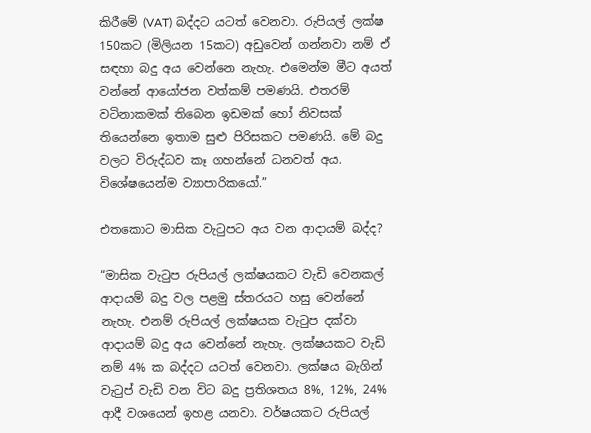කිරීමේ (VAT) බද්දට යටත් වෙනවා. රුපියල් ලක්ෂ 150කට (මිලියන 15කට) අඩුවෙන් ගන්නවා නම් ඒ සඳහා බදු අය වෙන්නෙ නැහැ. එමෙන්ම මීට අයත් වන්නේ ආයෝජන වත්කම් පමණයි. එතරම් වටිනාකමක් තිබෙන ඉඩමක් හෝ නිවසක් තියෙන්නෙ ඉතාම සුළු පිරිසකට පමණයි. මේ බදු වලට විරුද්ධව කෑ ගහන්නේ ධනවත් අය. විශේෂයෙන්ම ව්‍යාපාරිකයෝ.”

එතකොට මාසික වැටුපට අය වන ආදායම් බද්ද?

“මාසික වැටුප රුපියල් ලක්ෂයකට වැඩි වෙනකල් ආදායම් බදු වල පළමු ස්තරයට හසු වෙන්නේ නැහැ. එනම් රුපියල් ලක්ෂයක වැටුප දක්වා ආදායම් බදු අය වෙන්නේ නැහැ. ලක්ෂයකට වැඩි නම් 4% ක බද්දට යටත් වෙනවා. ලක්ෂය බැගින් වැටුප් වැඩි වන විට බදු ප්‍රතිශතය 8%, 12%, 24% ආදී වශයෙන් ඉහළ යනවා. වර්ෂයකට රුපියල්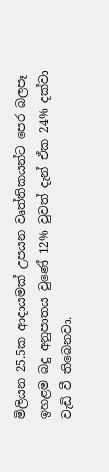මිලියන 25.5ක ආදායමක් උපයන වෘත්තිකයන්ට පෙර බලපෑ ඉහළම බදු අනුපාතය වුණේ 12% වුවත් දැන් ඒක 24% දක්වා වැඩි වී තිබෙනවා.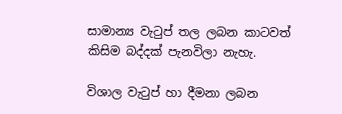සාමාන්‍ය වැටුප් තල ලබන කාටවත් කිසිම බද්දක් පැනවිලා නැහැ.

විශාල වැටුප් හා දීමනා ලබන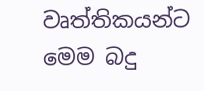වෘත්තිකයන්ට මෙම බදු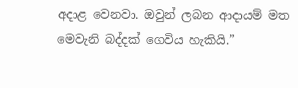අදාළ වෙනවා. ඔවුන් ලබන ආදායම් මත මෙවැනි බද්දක් ගෙවිය හැකියි.”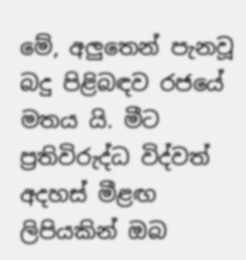මේ, අලුතෙන් පැනවූ බදු පිළිබඳව රජයේ මතය යි. මීට ප්‍රතිවිරුද්ධ විද්වත් අදහස් මීළඟ ලිපියකින් ඔබ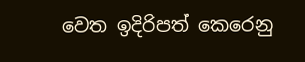වෙත ඉදිරිපත් කෙරෙනු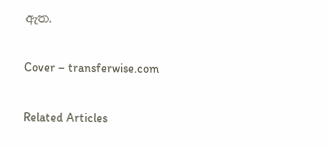ඇත.

Cover – transferwise.com

Related Articles